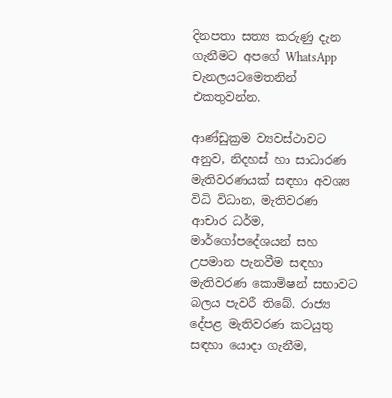දිනපතා සත්‍ය කරුණු දැන ගැනීමට අපගේ WhatsApp චැනලයටමෙතනින් එකතුවන්න.

ආණ්ඩුක්‍රම ව්‍යවස්ථාවට අනුව, නිදහස් හා සාධාරණ මැතිවරණයක් සඳහා අවශ්‍ය විධි විධාන, මැතිවරණ ආචාර ධර්ම, මාර්ගෝපදේශයන් සහ උපමාන පැනවීම සඳහා මැතිවරණ කොමිෂන් සභාවට බලය පැවරී තිබේ. රාජ්‍ය දේපළ මැතිවරණ කටයුතු සඳහා යොදා ගැනීම,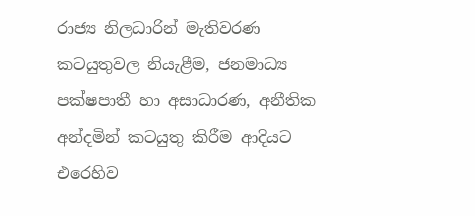රාජ්‍ය නිලධාරින් මැතිවරණ කටයුතුවල නියැළීම, ජනමාධ්‍ය පක්ෂපාතී හා අසාධාරණ, අනීතික අන්දමින් කටයුතු කිරීම ආදියට එරෙහිව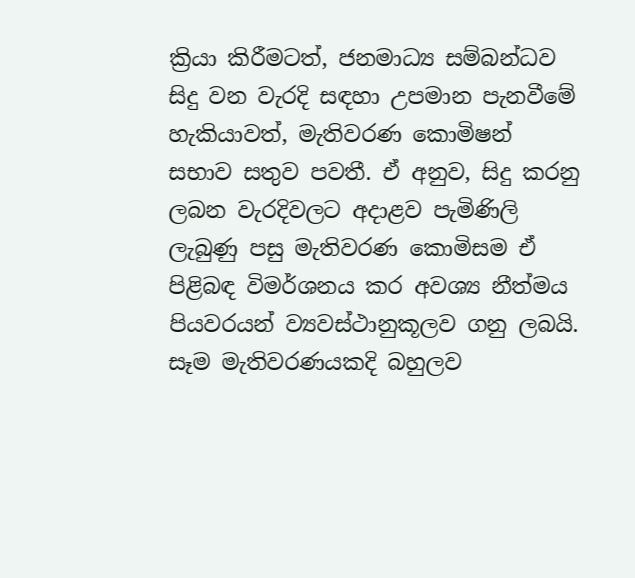ක්‍රියා කිරීමටත්, ජනමාධ්‍ය සම්බන්ධව සිදු වන වැරදි සඳහා උපමාන පැනවීමේ හැකියාවත්, මැතිවරණ කොමිෂන් සභාව සතුව පවතී. ඒ අනුව, සිදු කරනු ලබන වැරදිවලට අදාළව පැමිණිලි ලැබුණු පසු මැතිවරණ කොමිසම ඒ පිළිබඳ විමර්ශනය කර අවශ්‍ය නීත්මය පියවරයන් ව්‍යවස්ථානුකූලව ගනු ලබයි. සෑම මැතිවරණයකදි බහුලව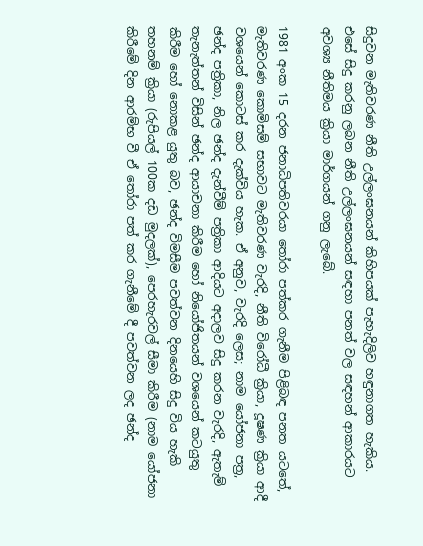සිදුවන මැතිවරණ නීති උල්ලංඝනයන් කිහිපයක් පැහැදිලිව හඳුනාගත හැකිය. එසේ සිදු කරනු ලබන නීති උල්ලංඝනයන් සඳහා පනත් වල සඳහන් ආකාරයට අවශ්‍ය නීතිමය ක්‍රියා මාර්ගයන් ගනු ලැබේ.

1981 අංක 15 දරන ජනාධිපතිවරයා තෝරා පත්කර ගැනීම පිළිබඳ පනත යටතේ, මැතිවරණ කොමිසම් සභාවට මැතිවරණ වැරදි, නීති විරෝධී ක්‍රියා, දූෂණ ක්‍රියා ආදී වශයෙන් කොටස් කර දැක්විය හැක. ඒ අනුව, වැරදි ලෙස; නාම යෝජනා පත්‍ර, ඡන්ද පත්‍රිකා, නිල ඡන්ද දැන්වීම් පත්‍රිකා ආදියට අදාලව සිදු කරන වැරදි, ඇතැම් තැනැත්තන් විසින් ඡන්ද ආයාචනා කිරීම හෝ නියෝජිතයන් වශයෙන් කටයුතු කිරීම හෝ නොකළ යුතු බව, ඡන්ද විමසීම පවත්වන දිනයෙහි සිදු විය හැකි තහනම් ක්‍රියා (රුපියල් 100ක දඩ මුදලක්), පෙරහැරවල් සීමා කිරීම (නාම යෝජනා කිරීමේ දින ආරම්භ වී ඒ තෝරා පත් කර ගැනීමේ දී පවත්වන ලද ඡන්ද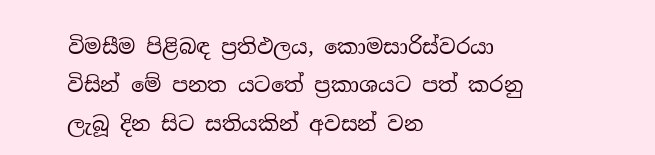විමසීම පිළිබඳ ප්‍රතිඵලය, කොමසාරිස්වරයා විසින් මේ පනත යටතේ ප්‍රකාශයට පත් කරනු ලැබූ දින සිට සතියකින් අවසන් වන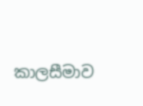කාලසීමාව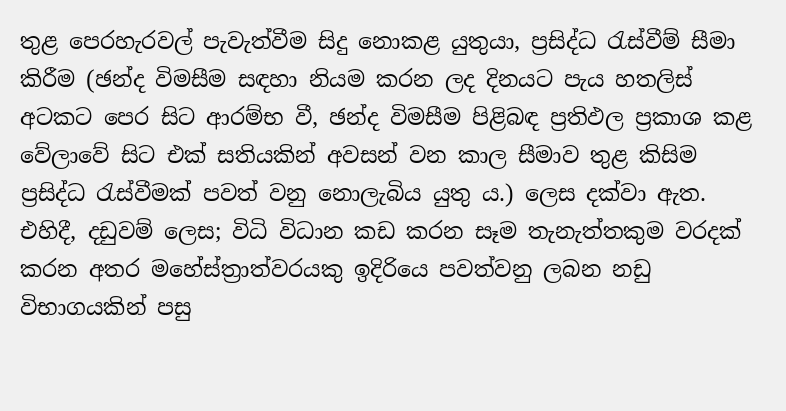තුළ පෙරහැරවල් පැවැත්වීම සිදු නොකළ යුතුයා, ප්‍රසිද්ධ රැස්වීම් සීමා කිරීම (ඡන්ද විමසීම සඳහා නියම කරන ලද දිනයට පැය හතලිස් අටකට පෙර සිට ආරම්භ වී, ඡන්ද විමසීම පිළිබඳ ප්‍රතිඵල ප්‍රකාශ කළ වේලාවේ සිට එක් සතියකින් අවසන් වන කාල සීමාව තුළ කිසිම ප්‍රසිද්ධ රැස්වීමක් පවත් වනු නොලැබිය යුතු ය.) ලෙස දක්වා ඇත. එහිදී, දඩුවම් ලෙස; විධි විධාන කඩ කරන සෑම තැනැත්තකුම වරදක් කරන අතර මහේස්ත්‍රාත්වරයකු ඉදිරියෙ පවත්වනු ලබන නඩු විභාගයකින් පසු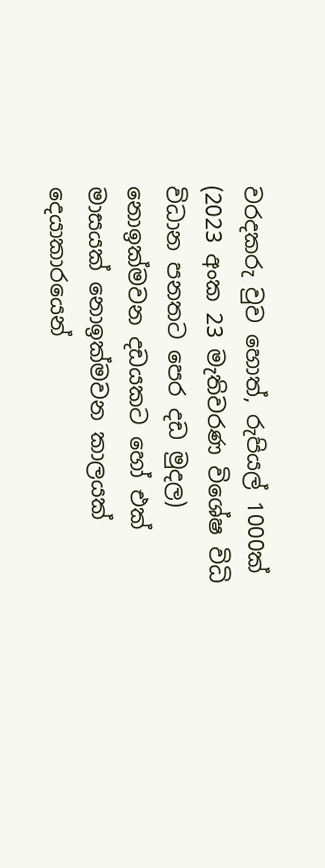වරදකරු වුව හොත්, රුපියල් 1000ක් (2023 අංක 23 මැතිවරණ විශේෂ විධි විධාන පනතට පෙර දඩ මුදල) නොඉක්මවන දඩයකට හෝ එක් මාසයක් නොඉක්මවන කාලයක් දෙයාකාරයෙන්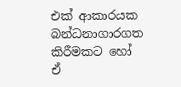එක් ආකාරයක බන්ධනාගාරගත කිරීමකට හෝ ඒ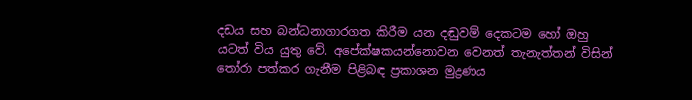දඩය සහ බන්ධනාගාරගත කිරීම යන දඬුවම් දෙකටම හෝ ඔහු යටත් විය යුතු වේ. අපේක්ෂකයන්නොවන වෙනත් තැනැත්තන් විසින් තෝරා පත්කර ගැනීම පිළිබඳ ප්‍රකාශන මුද්‍රණය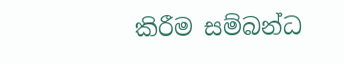කිරීම සම්බන්ධ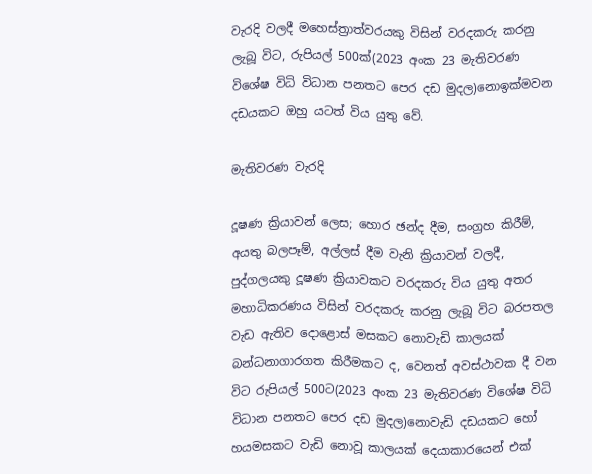වැරදි වලදී මහෙස්ත්‍රාත්වරයකු විසින් වරදකරු කරනු ලැබූ විට, රුපියල් 500ක්(2023 අංක 23 මැතිවරණ විශේෂ විධි විධාන පනතට පෙර දඩ මුදල)නොඉක්මවන දඩයකට ඔහු යටත් විය යුතු වේ.

මැතිවරණ වැරදි

දූෂණ ක්‍රියාවන් ලෙස; හොර ඡන්ද දීම, සංග්‍රහ කිරීම්, අයතු බලපෑම්, අල්ලස් දීම වැනි ක්‍රියාවන් වලදී, පුද්ගලයකු දූෂණ ක්‍රියාවකට වරදකරු විය යුතු අතර මහාධිකරණය විසින් වරදකරු කරනු ලැබූ විට බරපතල වැඩ ඇතිව දොළොස් මසකට නොවැඩි කාලයක් බන්ධනාගාරගත කිරීමකට ද, වෙනත් අවස්ථාවක දී වන විට රුපියල් 500ට(2023 අංක 23 මැතිවරණ විශේෂ විධි විධාන පනතට පෙර දඩ මුදල)නොවැඩි දඩයකට හෝ හයමසකට වැඩි නොවූ කාලයක් දෙයාකාරයෙන් එක්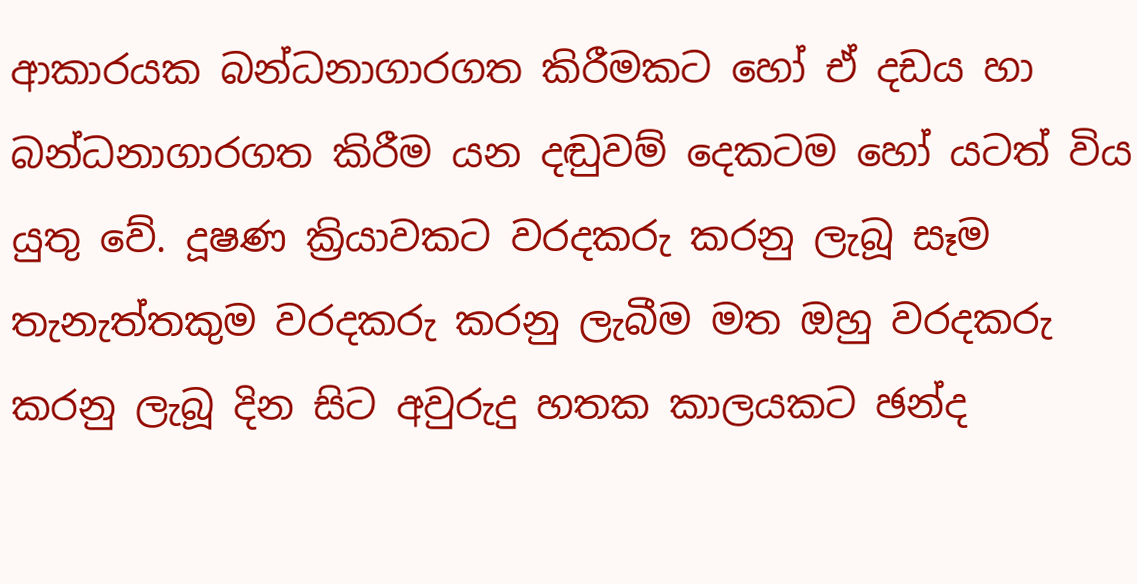ආකාරයක බන්ධනාගාරගත කිරීමකට හෝ ඒ දඩය හා බන්ධනාගාරගත කිරීම යන දඬුවම් දෙකටම හෝ යටත් විය යුතු වේ. දූෂණ ක්‍රියාවකට වරදකරු කරනු ලැබූ සෑම තැනැත්තකුම වරදකරු කරනු ලැබීම මත ඔහු වරදකරු කරනු ලැබූ දින සිට අවුරුදු හතක කාලයකට ඡන්ද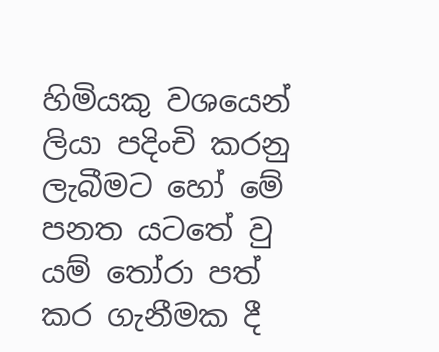හිමියකු වශයෙන් ලියා පදිංචි කරනු ලැබීමට හෝ මේ පනත යටතේ වු යම් තෝරා පත් කර ගැනීමක දී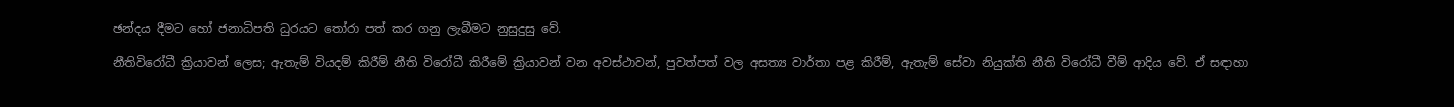ඡන්දය දීමට හෝ ජනාධිපති ධුරයට තෝරා පත් කර ගනු ලැබීමට නුසුදුසු වේ.

නීතිවිරෝධී ක්‍රියාවන් ලෙස; ඇතැම් වියදම් කිරීම් නීති විරෝධී කිරීමේ ක්‍රියාවන් වන අවස්ථාවන්, පුවත්පත් වල අසත්‍ය වාර්තා පළ කිරීම්, ඇතැම් සේවා නියුක්ති නීති විරෝධී වීම් ආදිය වේ. ඒ සඳාහා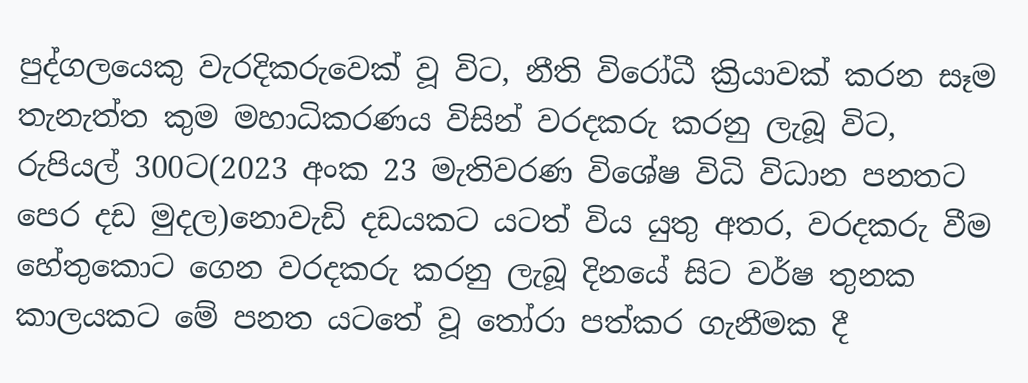පුද්ගලයෙකු වැරදිකරුවෙක් වූ විට, නීති විරෝධී ක්‍රියාවක් කරන සෑම තැනැත්ත කුම මහාධිකරණය විසින් වරදකරු කරනු ලැබූ විට, රුපියල් 300ට(2023 අංක 23 මැතිවරණ විශේෂ විධි විධාන පනතට පෙර දඩ මුදල)නොවැඩි දඩයකට යටත් විය යුතු අතර, වරදකරු වීම හේතුකොට ගෙන වරදකරු කරනු ලැබූ දිනයේ සිට වර්ෂ තුනක කාලයකට මේ පනත යටතේ වූ තෝරා පත්කර ගැනීමක දී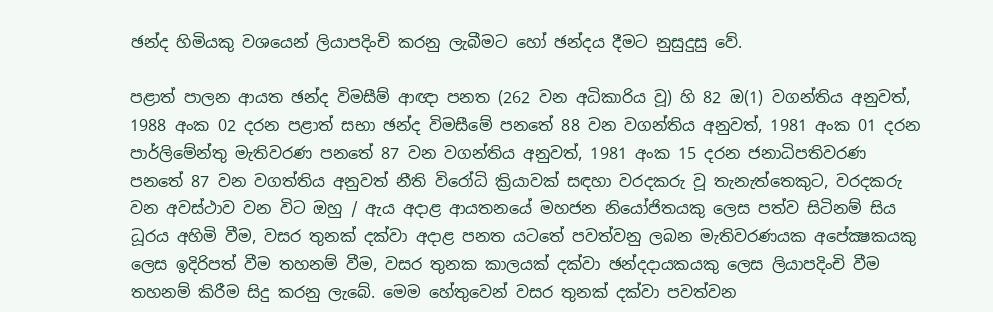ඡන්ද හිමියකු වශයෙන් ලියාපදිංචි කරනු ලැබීමට හෝ ඡන්දය දීමට නුසුදුසු වේ.

පළාත් පාලන ආයත ඡන්ද විමසීම් ආඥා පනත (262 වන අධිකාරිය වූ) හි 82 ඔ(1) වගන්තිය අනුවත්, 1988 අංක 02 දරන පළාත් සභා ඡන්ද විමසීමේ පනතේ 88 වන වගන්තිය අනුවත්, 1981 අංක 01 දරන පාර්ලිමේන්තු මැතිවරණ පනතේ 87 වන වගන්තිය අනුවත්, 1981 අංක 15 දරන ජනාධිපතිවරණ පනතේ 87 වන වගත්තිය අනුවත් නීති විරෝධි ක්‍රියාවක් සඳහා වරදකරු වූ තැනැත්තෙකුට, වරදකරු වන අවස්ථාව වන විට ඔහු / ඇය අදාළ ආයතනයේ මහජන නියෝජිතයකු ලෙස පත්ව සිටිනම් සිය ධූරය අහිමි වීම, වසර තුනක් දක්වා අදාළ පනත යටතේ පවත්වනු ලබන මැතිවරණයක අපේක්‍ෂකයකු ලෙස ඉදිරිපත් වීම තහනම් වීම, වසර තුනක කාලයක් දක්වා ඡන්දදායකයකු ලෙස ලියාපදිංචි වීම තහනම් කිරීම සිදු කරනු ලැබේ. මෙම හේතුවෙන් වසර තුනක් දක්වා පවත්වන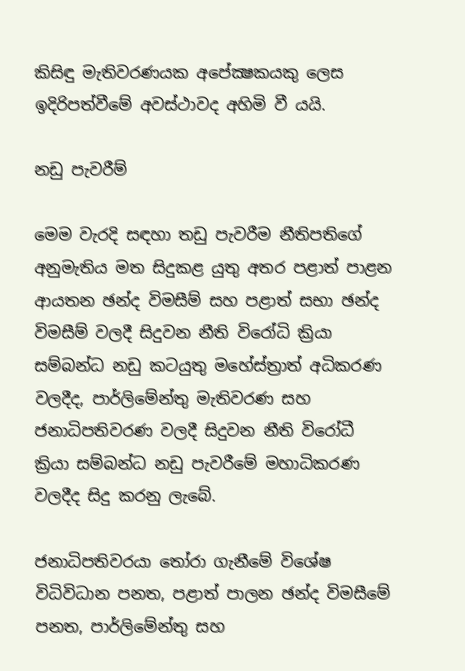කිසිඳු මැතිවරණයක අපේක්‍ෂකයකු ලෙස ඉදිරිපත්වීමේ අවස්ථාවද අහිමි වී යයි.

නඩු පැවරීම්

මෙම වැරදි සඳහා තඩු පැවරීම නීතිපතිගේ අනුමැතිය මත සිදුකළ යුතු අතර පළාත් පාළන ආයතන ඡන්ද විමසීම් සහ පළාත් සභා ඡන්ද විමසීම් වලදී සිදුවන නීති විරෝධි ක්‍රියා සම්බන්ධ නඩු කටයුතු මහේස්ත්‍රාත් අධිකරණ වලදීද, පාර්ලිමේන්තු මැතිවරණ සහ ජනාධිපතිවරණ වලදී සිදුවන නීති විරෝධී ක්‍රියා සම්බන්ධ නඩු පැවරීමේ මහාධිකරණ වලදීද සිදු කරනු ලැබේ.

ජනාධිපතිවරයා තෝරා ගැනීමේ විශේෂ විධිවිධාන පනත, පළාත් පාලන ඡන්ද විමසීමේ පනත, පාර්ලිමේන්තු සහ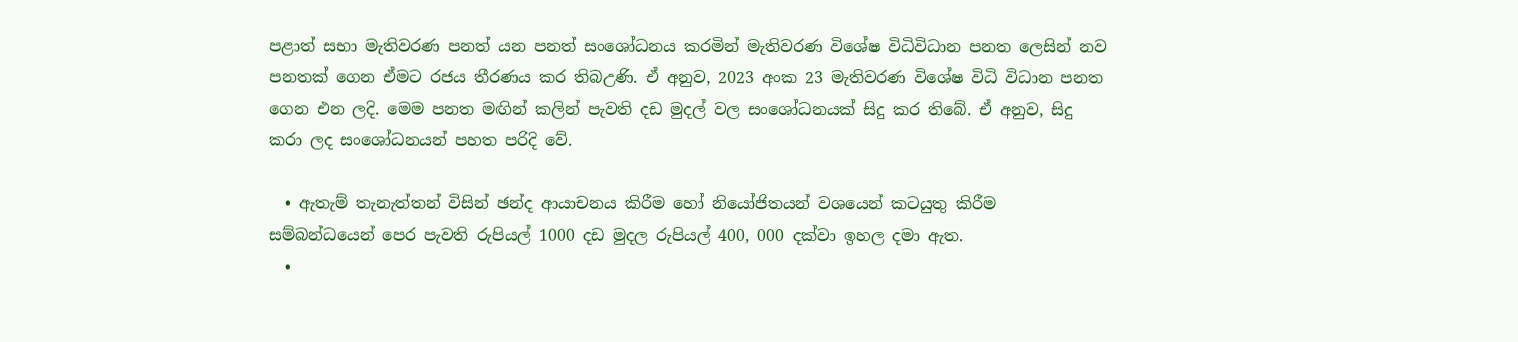පළාත් සභා මැතිවරණ පනත් යන පනත් සංශෝධනය කරමින් මැතිවරණ විශේෂ විධිවිධාන පනත ලෙසින් නව පනතක් ගෙන ඒමට රජය තීරණය කර තිබඋණි. ඒ අනුව, 2023 අංක 23 මැතිවරණ විශේෂ විධි විධාන පනත ගෙන එන ලදි. මෙම පනත මඟින් කලින් පැවති දඩ මුදල් වල සංශෝධනයක් සිදු කර තිබේ. ඒ අනුව, සිදු කරා ලද සංශෝධනයන් පහත පරිදි වේ.

  • ඇතැම් තැනැත්තන් විසින් ඡන්ද ආයාචනය කිරීම හෝ නියෝජිතයන් වශයෙන් කටයුතු කිරීම සම්බන්ධයෙන් පෙර පැවති රුපියල් 1000 දඩ මුදල රුපියල් 400, 000 දක්වා ඉහල දමා ඇත.
  •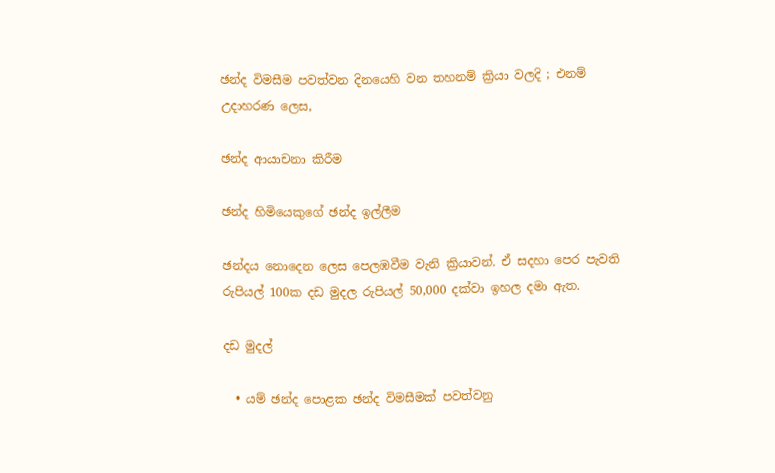ඡන්ද විමසීම පවත්වන දිනයෙහි වන තහනම් ක්‍රියා වලදි ; එනම් උදාහරණ ලෙස,

ඡන්ද ආයාචනා කිරීම

ඡන්ද හිමියෙකුගේ ඡන්ද ඉල්ලීම

ඡන්දය නොදෙන ලෙස පෙලඹවීම වැනි ක්‍රියාවන්. ඒ සදහා පෙර පැවති රුපියල් 100ක දඩ මුදල රුපියල් 50,000 දක්වා ඉහල දමා ඇත.

දඩ මුදල්

  • යම් ඡන්ද පොළක ඡන්ද විමසීමක් පවත්වනු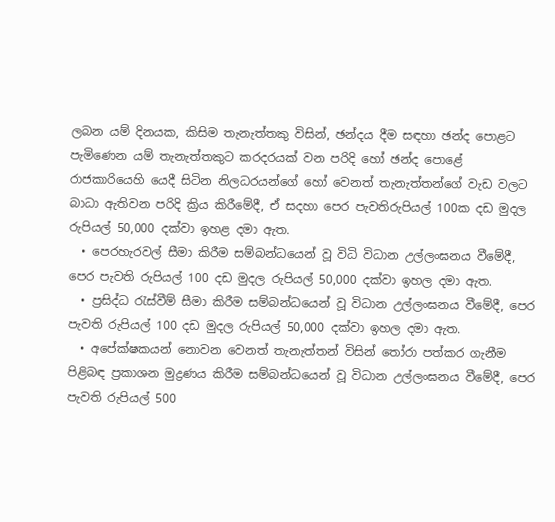ලබන යම් දිනයක, කිසිම තැනැත්තකු විසින්, ඡන්දය දීම සඳහා ඡන්ද පොළට පැමිණෙන යම් තැනැත්තකුට කරදරයක් වන පරිදි හෝ ඡන්ද පොළේ රාජකාරියෙහි යෙදී සිටින නිලධරයන්ගේ හෝ වෙනත් තැනැත්තන්ගේ වැඩ වලට බාධා ඇතිවන පරිදි ක්‍රිය කිරීමේදී, ඒ සදහා පෙර පැවතිරුපියල් 100ක දඩ මුදල රුපියල් 50,000 දක්වා ඉහළ දමා ඇත.
  • පෙරහැරවල් සීමා කිරීම සම්බන්ධයෙන් වූ විධි විධාන උල්ලංඝනය වීමේදී, පෙර පැවති රුපියල් 100 දඩ මුදල රුපියල් 50,000 දක්වා ඉහල දමා ඇත.
  • ප්‍රසිද්ධ රැස්වීම් සීමා කිරීම සම්බන්ධයෙන් වූ විධාන උල්ලංඝනය වීමේදී, පෙර පැවති රුපියල් 100 දඩ මුදල රුපියල් 50,000 දක්වා ඉහල දමා ඇත.
  • අපේක්ෂකයන් නොවන වෙනත් තැනැත්තන් විසින් තෝරා පත්කර ගැනීම පිළිබඳ ප්‍රකාශන මුද්‍රණය කිරීම සම්බන්ධයෙන් වූ විධාන උල්ලංඝනය වීමේදී, පෙර පැවති රුපියල් 500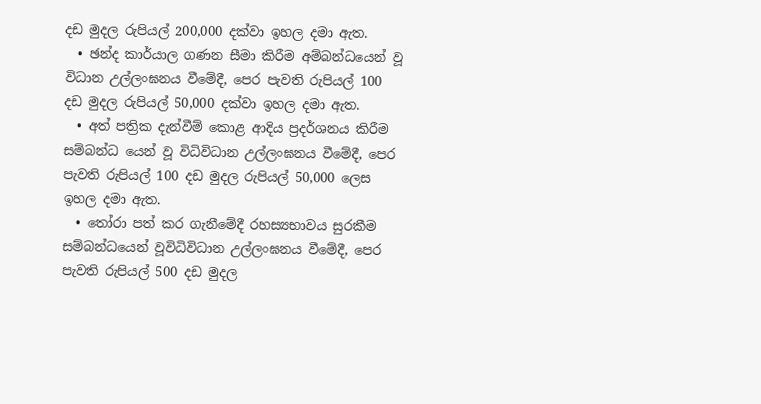දඩ මුදල රුපියල් 200,000 දක්වා ඉහල දමා ඇත.
  • ඡන්ද කාර්යාල ගණන සීමා කිරීම අම්බන්ධයෙන් වූ විධාන උල්ලංඝනය වීමේදී, පෙර පැවති රුපියල් 100 දඩ මුදල රුපියල් 50,000 දක්වා ඉහල දමා ඇත.
  • අත් පත්‍රික දැන්වීම් කොළ ආදිය ප්‍රදර්ශනය කිරීම සම්බන්ධ යෙන් වූ විධිවිධාන උල්ලංඝනය වීමේදී, පෙර පැවති රුපියල් 100 දඩ මුදල රුපියල් 50,000 ලෙස ඉහල දමා ඇත.
  • තෝරා පත් කර ගැනීමේදී රහස්‍යභාවය සුරකීම සම්බන්ධයෙන් වූවිධිවිධාන උල්ලංඝනය වීමේදී, පෙර පැවති රුපියල් 500 දඩ මුදල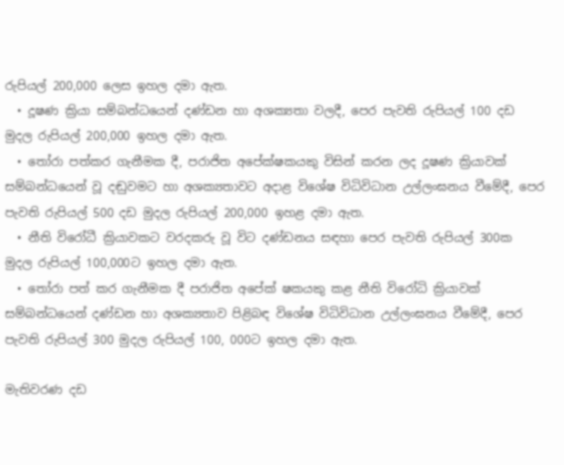රුපියල් 200,000 ලෙස ඉහල දමා ඇත.
  • දූෂණ ක්‍රියා සම්බන්ධයෙන් දණ්ඩන හා අශක්‍යතා වලදී, පෙර පැවති රුපියල් 100 දඩ මුදල රුපියල් 200,000 ඉහල දමා ඇත.
  • තෝරා පත්කර ගැනීමක දී, පරාජිත අපේක්ෂකයකු විසින් කරන ලද දූෂණ ක්‍රියාවක් සම්බන්ධයෙන් වූ දඬුවමට හා අශක්‍යතාවට අදාළ විශේෂ විධිවිධාන උල්ලංඝනය වීමේදී, පෙර පැවති රුපියල් 500 දඩ මුදල රුපියල් 200,000 ඉහළ දමා ඇත.
  • නීති විරෝධී ක්‍රියාවකට වරදකරු වූ විට දණ්ඩනය සඳහා පෙර පැවති රුපියල් 300ක මුදල රුපියල් 100,000ට ඉහල දමා ඇත.
  • තෝරා පත් කර ගැනීමක දී පරාජිත අපේක් ෂකයකු කළ නීති විරෝධි ක්‍රියාවක් සම්බන්ධයෙන් දණ්ඩන හා අශක්‍යතාව පිළිබඳ විශේෂ විධිවිධාන උල්ලංඝනය වීමේදී, පෙර පැවති රුපියල් 300 මුදල රුපියල් 100, 000ට ඉහල දමා ඇත.

මැතිවරණ දඩ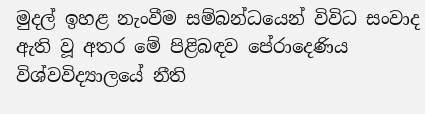මුදල් ඉහළ නැංවීම සම්බන්ධයෙන් විවිධ සංවාද ඇති වූ අතර මේ පිළිබඳව පේරාදෙණිය විශ්වවිද්‍යාලයේ නීති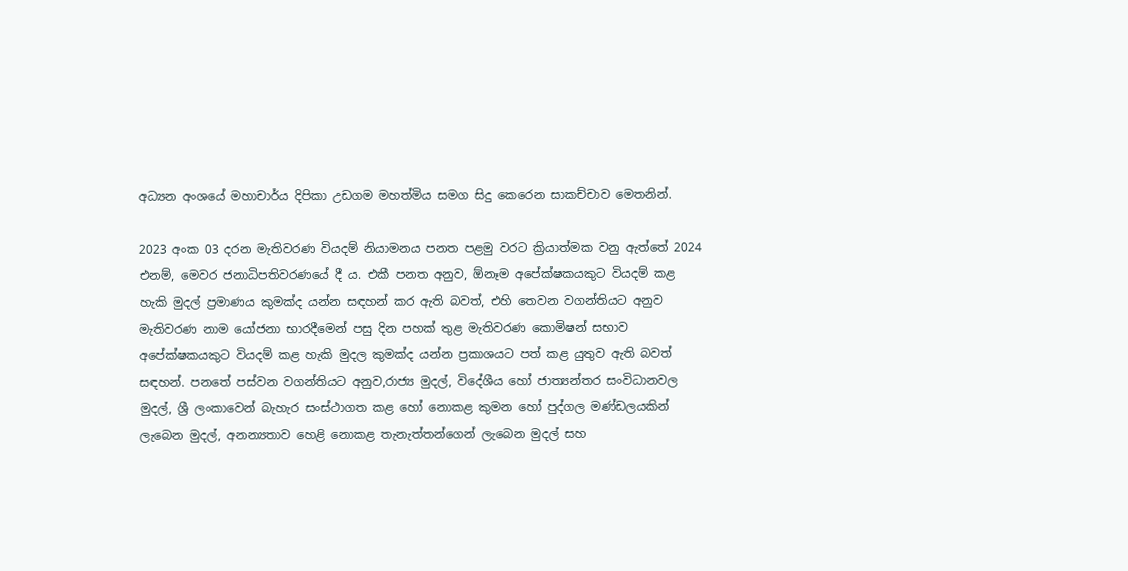අධ්‍යන අංශයේ මහාචාර්ය දිපිකා උඩගම මහත්මිය සමග සිදු කෙරෙන සාකච්චාව මෙතනින්.

2023 අංක 03 දරන මැතිවරණ වියදම් නියාමනය පනත පළමු වරට ක්‍රියාත්මක වනු ඇත්තේ 2024 එනම්, මෙවර ජනාධිපතිවරණයේ දී ය. එකී පනත අනුව, ඕනෑම අපේක්ෂකයකුට වියදම් කළ හැකි මුදල් ප්‍රමාණය කුමක්ද යන්න සඳහන් කර ඇති බවත්, එහි තෙවන වගන්තියට අනුව මැතිවරණ නාම යෝජනා භාරදීමෙන් පසු දින පහක් තුළ මැතිවරණ කොමිෂන් සභාව අපේක්ෂකයකුට වියදම් කළ හැකි මුදල කුමක්ද යන්න ප්‍රකාශයට පත් කළ යුතුව ඇති බවත් සඳහන්. පනතේ පස්වන වගන්තියට අනුව,රාජ්‍ය මුදල්, විදේශීය හෝ ජාත්‍යන්තර සංවිධානවල මුදල්, ශ්‍රී ලංකාවෙන් බැහැර සංස්ථාගත කළ හෝ නොකළ කුමන හෝ පුද්ගල මණ්ඩලයකින් ලැබෙන මුදල්, අනන්‍යතාව හෙළි නොකළ තැනැත්තන්ගෙන් ලැබෙන මුදල් සහ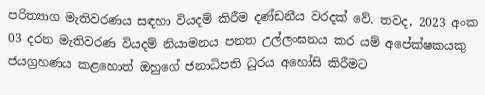පරිත්‍යාග මැතිවරණය සඳහා වියදම් කිරීම දණ්ඩනීය වරදක් වේ. තවද, 2023 අංක 03 දරන මැතිවරණ වියදම් නියාමනය පනත උල්ලංඝනය කර යම් අපේක්ෂකයකු ජයග්‍රහණය කළහොත් ඔහුගේ ජනාධිපති ධුරය අහෝසි කිරීමට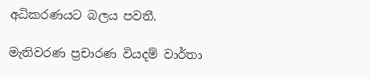අධිකරණයට බලය පවතී.

මැතිවරණ ප්‍රචාරණ වියදම් වාර්තා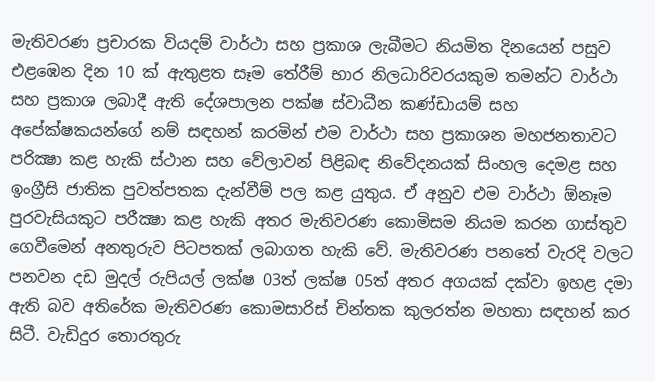මැතිවරණ ප්‍රචාරක වියදම් වාර්ථා සහ ප්‍රකාශ ලැබීමට නියමිත දිනයෙන් පසුව එළඹෙන දින 10 ක් ඇතුළත සෑම තේරීම් භාර නිලධාරිවරයකුම තමන්ට වාර්ථා සහ ප්‍රකාශ ලබාදී ඇති දේශපාලන පක්ෂ ස්වාධීන කණ්ඩායම් සහ අපේක්ෂකයන්ගේ නම් සඳහන් කරමින් එම වාර්ථා සහ ප්‍රකාශන මහජනතාවට පරික්‍ෂා කළ හැකි ස්ථාන සහ වේලාවන් පිළිබඳ නිවේදනයක් සිංහල දෙමළ සහ ඉංග්‍රීසි ජාතික පුවත්පතක දැන්වීම් පල කළ යුතුය. ඒ අනුව එම වාර්ථා ඕනෑම පුරවැසියකුට පරීක්‍ෂා කළ හැකි අතර මැතිවරණ කොමිසම නියම කරන ගාස්තුව ගෙවීමෙන් අනතුරුව පිටපතක් ලබාගත හැකි වේ. මැතිවරණ පනතේ වැරදි වලට පනවන දඩ මුදල් රුපියල් ලක්ෂ 03ත් ලක්ෂ 05ත් අතර අගයක් දක්වා ඉහළ දමා ඇති බව අතිරේක මැතිවරණ කොමසාරිස් චින්තක කුලරත්න මහතා සඳහන් කර සිටී. වැඩිදුර තොරතුරු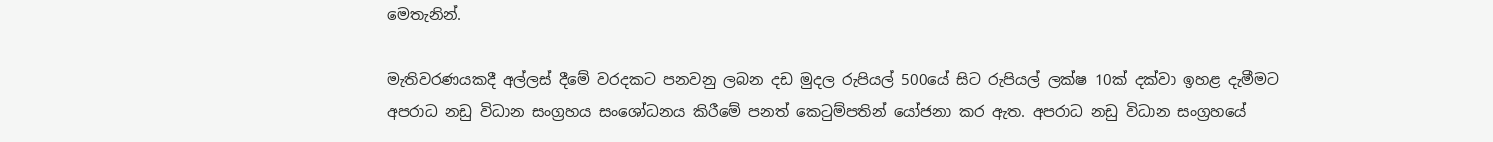මෙතැනින්.

මැතිවරණයකදී අල්ලස් දීමේ වරදකට පනවනු ලබන දඩ මුදල රුපියල් 500යේ සිට රුපියල් ලක්ෂ 10ක් දක්වා ඉහළ දැමීමට අපරාධ නඩු විධාන සංග්‍රහය සංශෝධනය කිරීමේ පනත් කෙටුම්පතින් යෝජනා කර ඇත. අපරාධ නඩු විධාන සංග්‍රහයේ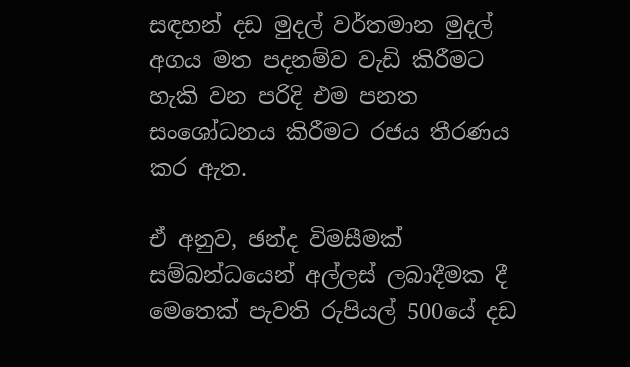සඳහන් දඩ මුදල් වර්තමාන මුදල් අගය මත පදනම්ව වැඩි කිරීමට හැකි වන පරිදි එම පනත සංශෝධනය කිරීමට රජය තීරණය කර ඇත.

ඒ අනුව, ඡන්ද විමසීමක් සම්බන්ධයෙන් අල්ලස් ලබාදීමක දී මෙතෙක් පැවති රුපියල් 500යේ දඩ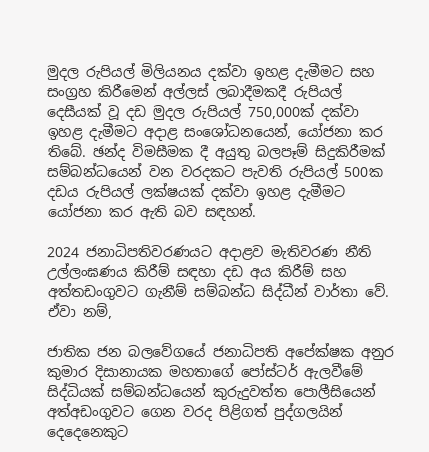මුදල රුපියල් මිලියනය දක්වා ඉහළ දැමීමට සහ සංග්‍රහ කිරීමෙන් අල්ලස් ලබාදීමකදී රුපියල් දෙසීයක් වූ දඩ මුදල රුපියල් 750,000ක් දක්වා ඉහළ දැමීමට අදාළ සංශෝධනයෙන්, යෝජනා කර තිබේ. ඡන්ද විමසීමක දී අයුතු බලපෑම් සිදුකිරීමක් සම්බන්ධයෙන් වන වරදකට පැවති රුපියල් 500ක දඩය රුපියල් ලක්ෂයක් දක්වා ඉහළ දැමීමට යෝජනා කර ඇති බව සඳහන්.

2024 ජනාධිපතිවරණයට අදාළව මැතිවරණ නීති උල්ලංඝණය කිරීම් සඳහා දඩ අය කිරීම් සහ අත්තඩංගුවට ගැනීම් සම්බන්ධ සිද්ධීන් වාර්තා වේ. ඒවා නම්,

ජාතික ජන බලවේගයේ ජනාධිපති අපේක්ෂක අනුර කුමාර දිසානායක මහතාගේ පෝස්ටර් ඇලවීමේ සිද්ධියක් සම්බන්ධයෙන් කුරුදුවත්ත පොලීසියෙන් අත්අඩංගුවට ගෙන වරද පිළිගත් පුද්ගලයින් දෙදෙනෙකුට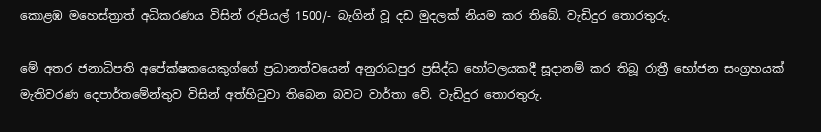කොළඹ මහෙස්ත්‍රාත් අධිකරණය විසින් රුපියල් 1500/- බැගින් වූ දඩ මුදලක් නියම කර තිබේ. වැඩිදුර තොරතුරු.

මේ අතර ජනාධිපති අපේක්ෂකයෙකුග්ගේ ප්‍රධානත්වයෙන් අනුරාධපුර ප්‍රසිද්ධ හෝටලයකදී සූදානම් කර තිබූ රාත්‍රී භෝජන සංග්‍රහයක් මැතිවරණ දෙපාර්තමේන්තුව විසින් අත්හිටුවා තිබෙන බවට වාර්තා වේ. වැඩිදුර තොරතුරු.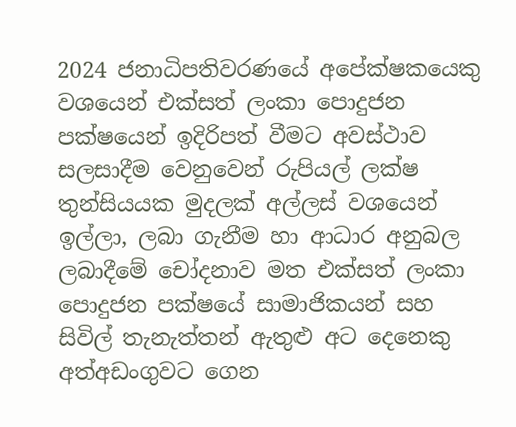2024 ජනාධිපතිවරණයේ අපේක්ෂකයෙකු වශයෙන් එක්සත් ලංකා පොදුජන පක්ෂයෙන් ඉදිරිපත් වීමට අවස්ථාව සලසාදීම වෙනුවෙන් රුපියල් ලක්ෂ තුන්සියයක මුදලක් අල්ලස් වශයෙන් ඉල්ලා, ලබා ගැනීම හා ආධාර අනුබල ලබාදීමේ චෝදනාව මත එක්සත් ලංකා පොදුජන පක්ෂයේ සාමාජිකයන් සහ සිවිල් තැනැත්තන් ඇතුළු අට දෙනෙකු අත්අඩංගුවට ගෙන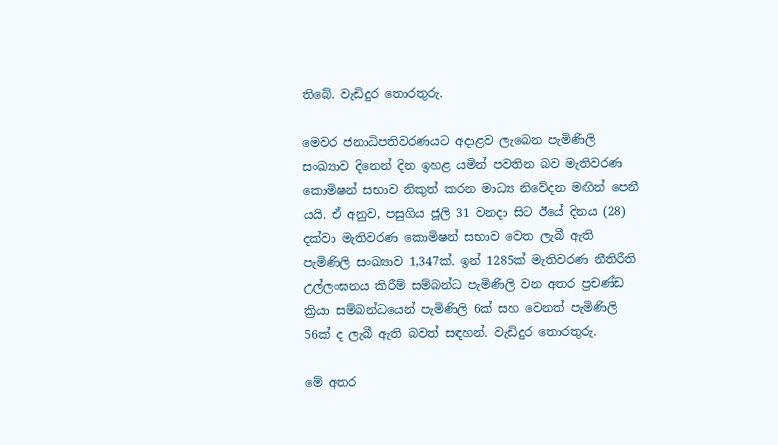තිබේ. වැඩිදුර තොරතුරු.

මෙවර ජනාධිපතිවරණයට අදාළව ලැබෙන පැමිණිලි සංඛ්‍යාව දිනෙන් දින ඉහළ යමින් පවතින බව මැතිවරණ කොමිෂන් සභාව නිකුත් කරන මාධ්‍ය නිවේදන මඟින් පෙනී යයි. ඒ අනුව, පසුගිය ජූලි 31 වනදා සිට ඊයේ දිනය (28) දක්වා මැතිවරණ කොමිෂන් සභාව වෙත ලැබී ඇති පැමිණිලි සංඛ්‍යාව 1,347ක්. ඉන් 1285ක් මැතිවරණ නීතිරීති උල්ලංඝනය කිරීම් සම්බන්ධ පැමිණිලි වන අතර ප්‍රචණ්ඩ ක්‍රියා සම්බන්ධයෙන් පැමිණිලි 6ක් සහ වෙනත් පැමිණිලි 56ක් ද ලැබී ඇති බවත් සඳහන්. වැඩිදුර තොරතුරු.

මේ අතර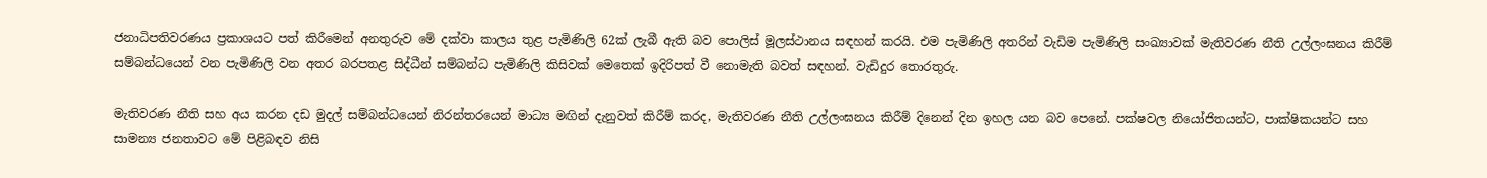ජනාධිපතිවරණය ප්‍රකාශයට පත් කිරීමෙන් අනතුරුව මේ දක්වා කාලය තුළ පැමිණිලි 62ක් ලැබී ඇති බව පොලිස් මූලස්ථානය සඳහන් කරයි. එම පැමිණිලි අතරින් වැඩිම පැමිණිලි සංඛ්‍යාවක් මැතිවරණ නීති උල්ලංඝනය කිරීම් සම්බන්ධයෙන් වන පැමිණිලි වන අතර බරපතළ සිද්ධීන් සම්බන්ධ පැමිණිලි කිසිවක් මෙතෙක් ඉදිරිපත් වී නොමැති බවත් සඳහන්. වැඩිදුර තොරතුරු.

මැතිවරණ නීති සහ අය කරන දඩ මුදල් සම්බන්ධයෙන් නිරන්තරයෙන් මාධ්‍ය මඟින් දැනුවත් කිරීම් කරද, මැතිවරණ නීති උල්ලංඝනය කිරීම් දිනෙන් දින ඉහල යන බව පෙනේ. පක්ෂවල නියෝජිතයන්ට, පාක්ෂිකයන්ට සහ සාමන්‍ය ජනතාවට මේ පිළිබඳව නිසි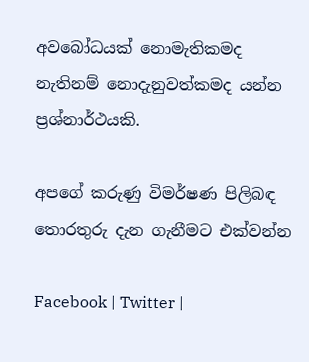අවබෝධයක් නොමැතිකමද නැතිනම් නොදැනුවත්කමද යන්න ප්‍රශ්නාර්ථයකි.

අපගේ කරුණු විමර්ෂණ පිලිබඳ තොරතුරු දැන ගැනීමට එක්වන්න

Facebook | Twitter |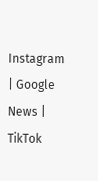Instagram | Google News | TikTok